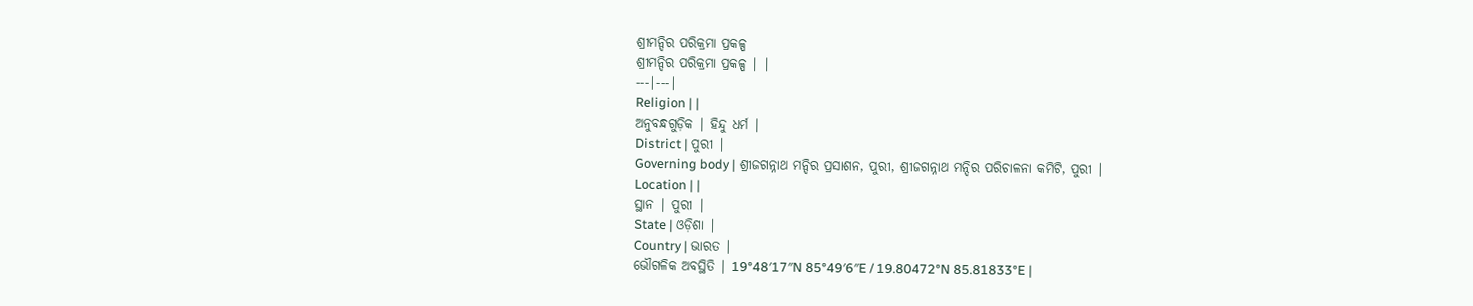ଶ୍ରୀମନ୍ଦିର ପରିକ୍ରମା ପ୍ରକଳ୍ପ
ଶ୍ରୀମନ୍ଦିର ପରିକ୍ରମା ପ୍ରକଳ୍ପ | |
---|---|
Religion | |
ଅନୁବନ୍ଧଗୁଡ଼ିକ | ହିନ୍ଦୁ ଧର୍ମ |
District | ପୁରୀ |
Governing body | ଶ୍ରୀଜଗନ୍ନାଥ ମନ୍ଦିର ପ୍ରସାଶନ, ପୁରୀ, ଶ୍ରୀଜଗନ୍ନାଥ ମନ୍ଦିର ପରିଚାଳନା କମିଟି, ପୁରୀ |
Location | |
ସ୍ଥାନ | ପୁରୀ |
State | ଓଡ଼ିଶା |
Country | ଭାରତ |
ଭୌଗଳିକ ଅବସ୍ଥିତି | 19°48′17″N 85°49′6″E / 19.80472°N 85.81833°E |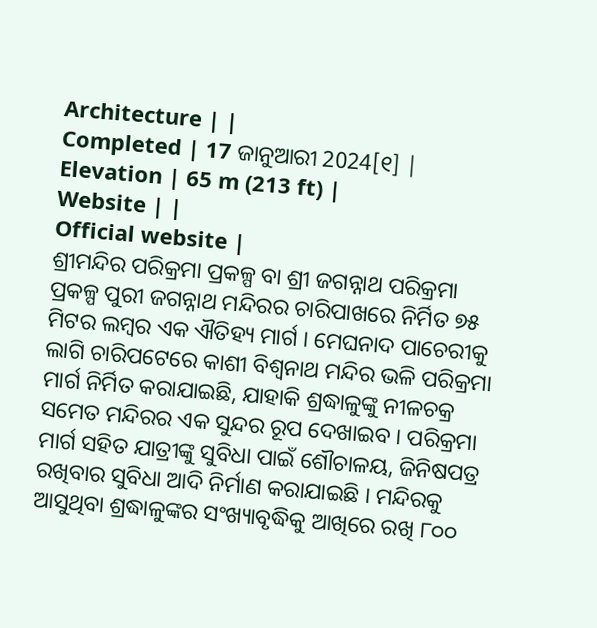Architecture | |
Completed | 17 ଜାନୁଆରୀ 2024[୧] |
Elevation | 65 m (213 ft) |
Website | |
Official website |
ଶ୍ରୀମନ୍ଦିର ପରିକ୍ରମା ପ୍ରକଳ୍ପ ବା ଶ୍ରୀ ଜଗନ୍ନାଥ ପରିକ୍ରମା ପ୍ରକଳ୍ପ ପୁରୀ ଜଗନ୍ନାଥ ମନ୍ଦିରର ଚାରିପାଖରେ ନିର୍ମିତ ୭୫ ମିଟର ଲମ୍ବର ଏକ ଐତିହ୍ୟ ମାର୍ଗ । ମେଘନାଦ ପାଚେରୀକୁ ଲାଗି ଚାରିପଟେରେ କାଶୀ ବିଶ୍ୱନାଥ ମନ୍ଦିର ଭଳି ପରିକ୍ରମା ମାର୍ଗ ନିର୍ମିତ କରାଯାଇଛି, ଯାହାକି ଶ୍ରଦ୍ଧାଳୁଙ୍କୁ ନୀଳଚକ୍ର ସମେତ ମନ୍ଦିରର ଏକ ସୁନ୍ଦର ରୂପ ଦେଖାଇବ । ପରିକ୍ରମା ମାର୍ଗ ସହିତ ଯାତ୍ରୀଙ୍କୁ ସୁବିଧା ପାଇଁ ଶୌଚାଳୟ, ଜିନିଷପତ୍ର ରଖିବାର ସୁବିଧା ଆଦି ନିର୍ମାଣ କରାଯାଇଛି । ମନ୍ଦିରକୁ ଆସୁଥିବା ଶ୍ରଦ୍ଧାଳୁଙ୍କର ସଂଖ୍ୟାବୃଦ୍ଧିକୁ ଆଖିରେ ରଖି ୮୦୦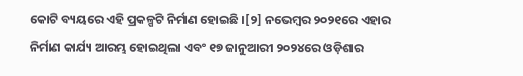କୋଟି ବ୍ୟୟରେ ଏହି ପ୍ରକଳ୍ପଟି ନିର୍ମାଣ ହୋଇଛି ।[୨] ନଭେମ୍ବର ୨୦୨୧ରେ ଏହାର ନିର୍ମାଣ କାର୍ଯ୍ୟ ଆରମ୍ଭ ହୋଇଥିଲା ଏବଂ ୧୭ ଜାନୁଆରୀ ୨୦୨୪ରେ ଓଡ଼ିଶାର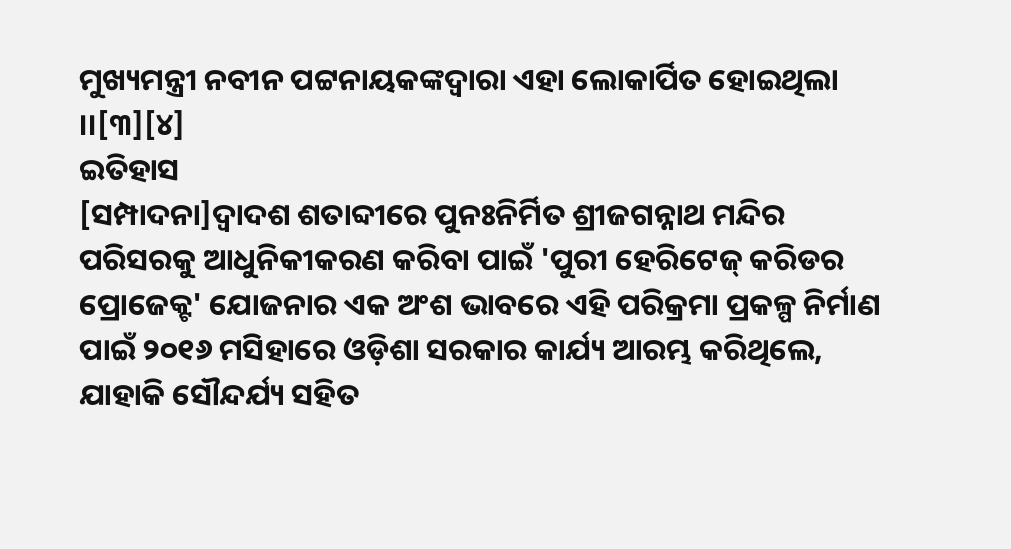ମୁଖ୍ୟମନ୍ତ୍ରୀ ନବୀନ ପଟ୍ଟନାୟକଙ୍କଦ୍ୱାରା ଏହା ଲୋକାର୍ପିତ ହୋଇଥିଲା ।।[୩][୪]
ଇତିହାସ
[ସମ୍ପାଦନା]ଦ୍ୱାଦଶ ଶତାବ୍ଦୀରେ ପୁନଃନିର୍ମିତ ଶ୍ରୀଜଗନ୍ନାଥ ମନ୍ଦିର ପରିସରକୁ ଆଧୁନିକୀକରଣ କରିବା ପାଇଁ 'ପୁରୀ ହେରିଟେଜ୍ କରିଡର ପ୍ରୋଜେକ୍ଟ' ଯୋଜନାର ଏକ ଅଂଶ ଭାବରେ ଏହି ପରିକ୍ରମା ପ୍ରକଳ୍ପ ନିର୍ମାଣ ପାଇଁ ୨୦୧୬ ମସିହାରେ ଓଡ଼ିଶା ସରକାର କାର୍ଯ୍ୟ ଆରମ୍ଭ କରିଥିଲେ, ଯାହାକି ସୌନ୍ଦର୍ଯ୍ୟ ସହିତ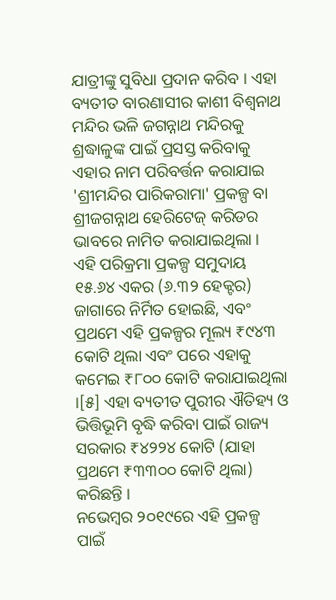ଯାତ୍ରୀଙ୍କୁ ସୁବିଧା ପ୍ରଦାନ କରିବ । ଏହା ବ୍ୟତୀତ ବାରଣାସୀର କାଶୀ ବିଶ୍ୱନାଥ ମନ୍ଦିର ଭଳି ଜଗନ୍ନାଥ ମନ୍ଦିରକୁ ଶ୍ରଦ୍ଧାଳୁଙ୍କ ପାଇଁ ପ୍ରସସ୍ତ କରିବାକୁ ଏହାର ନାମ ପରିବର୍ତ୍ତନ କରାଯାଇ 'ଶ୍ରୀମନ୍ଦିର ପାରିକରାମା' ପ୍ରକଳ୍ପ ବା ଶ୍ରୀଜଗନ୍ନାଥ ହେରିଟେଜ୍ କରିଡର ଭାବରେ ନାମିତ କରାଯାଇଥିଲା ।
ଏହି ପରିକ୍ରମା ପ୍ରକଳ୍ପ ସମୁଦାୟ ୧୫.୬୪ ଏକର (୬.୩୨ ହେକ୍ଟର) ଜାଗାରେ ନିର୍ମିତ ହୋଇଛି, ଏବଂ ପ୍ରଥମେ ଏହି ପ୍ରକଳ୍ପର ମୂଲ୍ୟ ₹୯୪୩ କୋଟି ଥିଲା ଏବଂ ପରେ ଏହାକୁ କମେଇ ₹୮୦୦ କୋଟି କରାଯାଇଥିଲା ।[୫] ଏହା ବ୍ୟତୀତ ପୁରୀର ଐତିହ୍ୟ ଓ ଭିତ୍ତିଭୂମି ବୃଦ୍ଧି କରିବା ପାଇଁ ରାଜ୍ୟ ସରକାର ₹୪୨୨୪ କୋଟି (ଯାହା ପ୍ରଥମେ ₹୩୩୦୦ କୋଟି ଥିଲା) କରିଛନ୍ତି ।
ନଭେମ୍ବର ୨୦୧୯ରେ ଏହି ପ୍ରକଳ୍ପ ପାଇଁ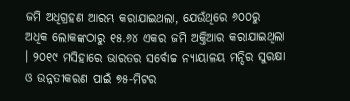ଜମି ଅଧିଗ୍ରହଣ ଆରମ୍ଭ କରାଯାଇଥଲା, ଯେଉଁଥିରେ ୬୦୦ରୁ ଅଧିକ ଲୋକଙ୍କଠାରୁ ୧୫.୬୪ ଏକର ଜମି ଅକ୍ତିଆର କରାଯାଇଥିଲା । ୨୦୧୯ ମସିହାରେ ଭାରତର ସର୍ବୋଚ୍ଚ ନ୍ୟାୟାଳୟ ମନ୍ଦିର ସୁରକ୍ଷା ଓ ଉନ୍ନତୀକରଣ ପାଇଁ ୭୫-ମିଟର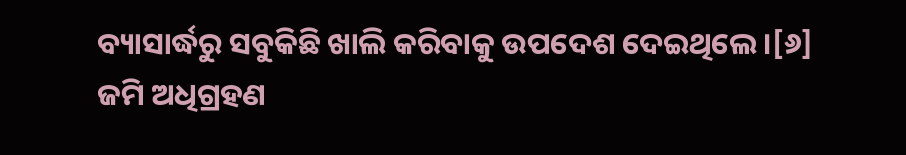ବ୍ୟାସାର୍ଦ୍ଧରୁ ସବୁକିଛି ଖାଲି କରିବାକୁ ଉପଦେଶ ଦେଇଥିଲେ ।[୬]
ଜମି ଅଧିଗ୍ରହଣ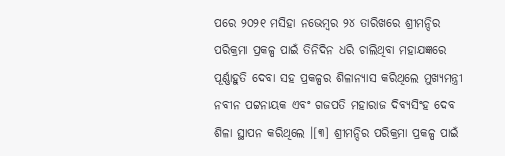ପରେ ୨୦୨୧ ମସିହା ନଭେମ୍ବର ୨୪ ତାରିଖରେ ଶ୍ରୀମନ୍ଦିର ପରିକ୍ରମା ପ୍ରକଳ୍ପ ପାଇଁ ତିନିଦିନ ଧରି ଚାଲିଥିବା ମହାଯଜ୍ଞରେ ପୂର୍ଣ୍ଣାହୁତି ଦେବା ସହ ପ୍ରକଳ୍ପର ଶିଳାନ୍ୟାସ କରିଥିଲେ ମୁଖ୍ୟମନ୍ତ୍ରୀ ନବୀନ ପଟ୍ଟନାୟକ ଏବଂ ଗଜପତି ମହାରାଜ ଦିବ୍ୟସିଂହ ଦେବ ଶିଳା ସ୍ଥାପନ କରିଥିଲେ ।[୩] ଶ୍ରୀମନ୍ଦିର ପରିକ୍ରମା ପ୍ରକଳ୍ପ ପାଇଁ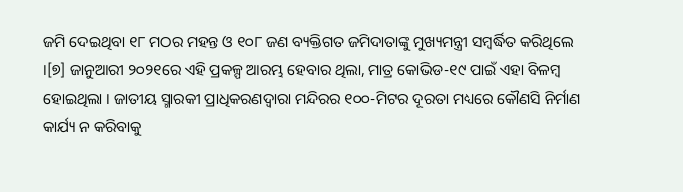ଜମି ଦେଇଥିବା ୧୮ ମଠର ମହନ୍ତ ଓ ୧୦୮ ଜଣ ବ୍ୟକ୍ତିଗତ ଜମିଦାତାଙ୍କୁ ମୁଖ୍ୟମନ୍ତ୍ରୀ ସମ୍ବର୍ଦ୍ଧିତ କରିଥିଲେ ।[୭] ଜାନୁଆରୀ ୨୦୨୧ରେ ଏହି ପ୍ରକଳ୍ପ ଆରମ୍ଭ ହେବାର ଥିଲା, ମାତ୍ର କୋଭିଡ-୧୯ ପାଇଁ ଏହା ବିଳମ୍ବ ହୋଇଥିଲା । ଜାତୀୟ ସ୍ମାରକୀ ପ୍ରାଧିକରଣଦ୍ୱାରା ମନ୍ଦିରର ୧୦୦-ମିଟର ଦୂରତା ମଧ୍ୟରେ କୌଣସି ନିର୍ମାଣ କାର୍ଯ୍ୟ ନ କରିବାକୁ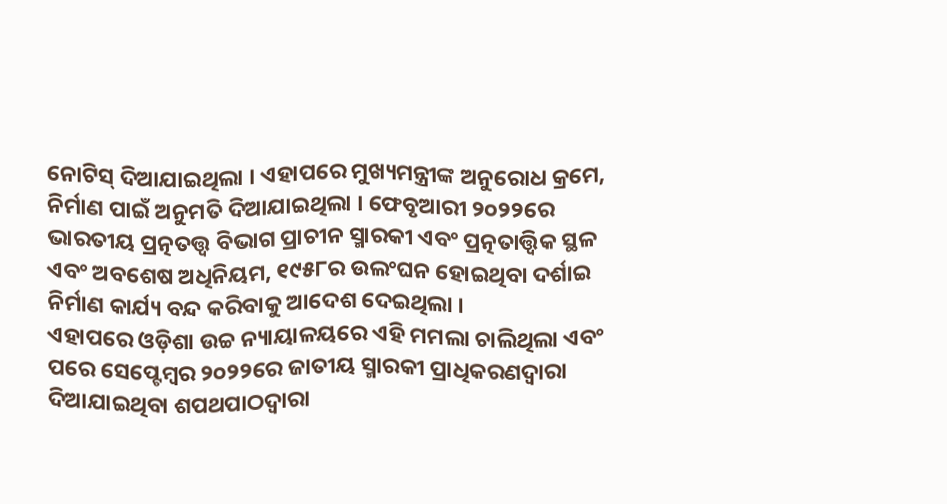ନୋଟିସ୍ ଦିଆଯାଇଥିଲା । ଏହାପରେ ମୁଖ୍ୟମନ୍ତ୍ରୀଙ୍କ ଅନୁରୋଧ କ୍ରମେ, ନିର୍ମାଣ ପାଇଁ ଅନୁମତି ଦିଆଯାଇଥିଲା । ଫେବୃଆରୀ ୨୦୨୨ରେ ଭାରତୀୟ ପ୍ରତ୍ନତତ୍ତ୍ୱ ବିଭାଗ ପ୍ରାଚୀନ ସ୍ମାରକୀ ଏବଂ ପ୍ରତ୍ନତାତ୍ତ୍ୱିକ ସ୍ଥଳ ଏବଂ ଅବଶେଷ ଅଧିନିୟମ, ୧୯୫୮ର ଉଲଂଘନ ହୋଇଥିବା ଦର୍ଶାଇ ନିର୍ମାଣ କାର୍ଯ୍ୟ ବନ୍ଦ କରିବାକୁ ଆଦେଶ ଦେଇଥିଲା ।
ଏହାପରେ ଓଡ଼ିଶା ଉଚ୍ଚ ନ୍ୟାୟାଳୟରେ ଏହି ମମଲା ଚାଲିଥିଲା ଏବଂ ପରେ ସେପ୍ଟେମ୍ବର ୨୦୨୨ରେ ଜାତୀୟ ସ୍ମାରକୀ ପ୍ରାଧିକରଣଦ୍ୱାରା ଦିଆଯାଇଥିବା ଶପଥପାଠଦ୍ୱାରା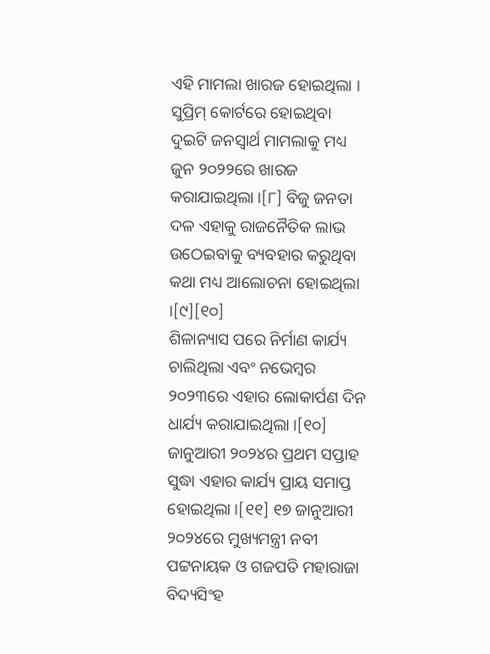ଏହି ମାମଲା ଖାରଜ ହୋଇଥିଲା । ସୁପ୍ରିମ୍ କୋର୍ଟରେ ହୋଇଥିବା ଦୁଇଟି ଜନସ୍ୱାର୍ଥ ମାମଲାକୁ ମଧ୍ୟ ଜୁନ ୨୦୨୨ରେ ଖାରଜ କରାଯାଇଥିଲା ।[୮] ବିଜୁ ଜନତା ଦଳ ଏହାକୁ ରାଜନୈତିକ ଲାଭ ଉଠେଇବାକୁ ବ୍ୟବହାର କରୁଥିବା କଥା ମଧ୍ୟ ଆଲୋଚନା ହୋଇଥିଲା ।[୯][୧୦]
ଶିଳାନ୍ୟାସ ପରେ ନିର୍ମାଣ କାର୍ଯ୍ୟ ଚାଲିଥିଲା ଏବଂ ନଭେମ୍ବର ୨୦୨୩ରେ ଏହାର ଲୋକାର୍ପଣ ଦିନ ଧାର୍ଯ୍ୟ କରାଯାଇଥିଲା ।[୧୦] ଜାନୁଆରୀ ୨୦୨୪ର ପ୍ରଥମ ସପ୍ତାହ ସୁଦ୍ଧା ଏହାର କାର୍ଯ୍ୟ ପ୍ରାୟ ସମାପ୍ତ ହୋଇଥିଲା ।[୧୧] ୧୭ ଜାନୁଆରୀ ୨୦୨୪ରେ ମୁଖ୍ୟମନ୍ତ୍ରୀ ନବୀ ପଟ୍ଟନାୟକ ଓ ଗଜପତି ମହାରାଜା ବିଦ୍ୟସିଂହ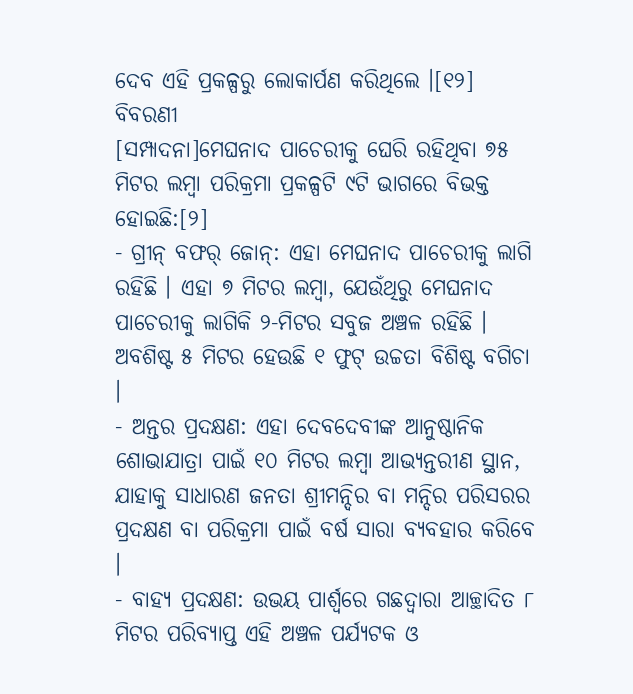ଦେବ ଏହି ପ୍ରକଳ୍ପରୁ ଲୋକାର୍ପଣ କରିଥିଲେ ।[୧୨]
ବିବରଣୀ
[ସମ୍ପାଦନା]ମେଘନାଦ ପାଚେରୀକୁ ଘେରି ରହିଥିବା ୭୫ ମିଟର ଲମ୍ବା ପରିକ୍ରମା ପ୍ରକଳ୍ପଟି ୯ଟି ଭାଗରେ ବିଭକ୍ତ ହୋଇଛି:[୨]
- ଗ୍ରୀନ୍ ବଫର୍ ଜୋନ୍: ଏହା ମେଘନାଦ ପାଚେରୀକୁ ଲାଗି ରହିଛି । ଏହା ୭ ମିଟର ଲମ୍ବା, ଯେଉଁଥିରୁ ମେଘନାଦ ପାଚେରୀକୁ ଲାଗିକି ୨-ମିଟର ସବୁଜ ଅଞ୍ଚଳ ରହିଛି । ଅବଶିଷ୍ଟ ୫ ମିଟର ହେଉଛି ୧ ଫୁଟ୍ ଉଚ୍ଚତା ବିଶିଷ୍ଟ ବଗିଚା ।
- ଅନ୍ତର ପ୍ରଦକ୍ଷଣ: ଏହା ଦେବଦେବୀଙ୍କ ଆନୁଷ୍ଠାନିକ ଶୋଭାଯାତ୍ରା ପାଇଁ ୧୦ ମିଟର ଲମ୍ବା ଆଭ୍ୟନ୍ତରୀଣ ସ୍ଥାନ, ଯାହାକୁ ସାଧାରଣ ଜନତା ଶ୍ରୀମନ୍ଦିର ବା ମନ୍ଦିର ପରିସରର ପ୍ରଦକ୍ଷଣ ବା ପରିକ୍ରମା ପାଇଁ ବର୍ଷ ସାରା ବ୍ୟବହାର କରିବେ ।
- ବାହ୍ୟ ପ୍ରଦକ୍ଷଣ: ଉଭୟ ପାର୍ଶ୍ୱରେ ଗଛଦ୍ୱାରା ଆଚ୍ଛାଦିତ ୮ ମିଟର ପରିବ୍ୟାପ୍ତ ଏହି ଅଞ୍ଚଳ ପର୍ଯ୍ୟଟକ ଓ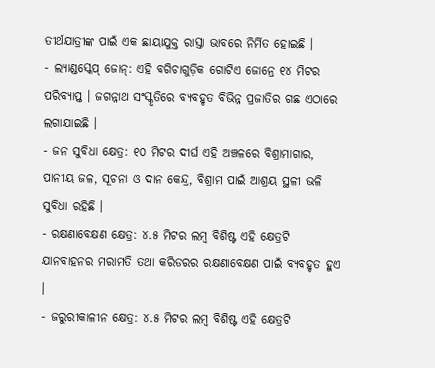ତୀର୍ଥଯାତ୍ରୀଙ୍କ ପାଇଁ ଏକ ଛାୟାଯୁକ୍ତ ରାସ୍ତା ଭାବରେ ନିର୍ମିତ ହୋଇଛି ।
- ଲ୍ୟାଣ୍ଡସ୍କେପ୍ ଜୋନ୍: ଏହି ବଗିଚାଗୁଡ଼ିକ ଗୋଟିଏ ଜୋନ୍ରେ ୧୪ ମିଟର ପରିବ୍ୟାପ୍ତ । ଜଗନ୍ନାଥ ସଂସ୍କୃତିରେ ବ୍ୟବହୃତ ବିଭିନ୍ନ ପ୍ରଜାତିର ଗଛ ଏଠାରେ ଲଗାଯାଇଛି ।
- ଜନ ସୁବିଧା କ୍ଷେତ୍ର: ୧୦ ମିଟର ଦୀର୍ଘ ଏହି ଅଞ୍ଚଳରେ ବିଶ୍ରାମାଗାର, ପାନୀୟ ଜଳ, ସୂଚନା ଓ ଦାନ କେନ୍ଦ୍ର, ବିଶ୍ରାମ ପାଇଁ ଆଶ୍ରୟ ସ୍ଥଳୀ ଭଳି ସୁବିଧା ରହିଛି ।
- ରକ୍ଷଣାବେକ୍ଷଣ କ୍ଷେତ୍ର: ୪.୫ ମିଟର ଲମ୍ବ ବିଶିଷ୍ଟ ଏହି କ୍ଷେତ୍ରଟି ଯାନବାହନର ମରାମତି ତଥା କରିଡରର ରକ୍ଷଣାବେକ୍ଷଣ ପାଇଁ ବ୍ୟବହୃତ ହୁଏ ।
- ଜରୁରୀକାଳୀନ କ୍ଷେତ୍ର: ୪.୫ ମିଟର ଲମ୍ବ ବିଶିଷ୍ଟ ଏହି କ୍ଷେତ୍ରଟି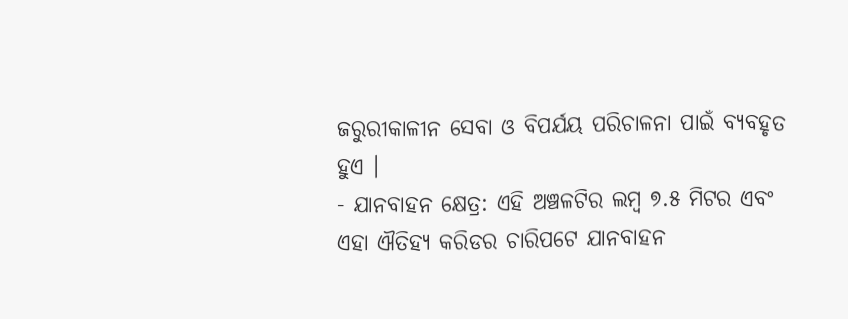ଜରୁରୀକାଳୀନ ସେବା ଓ ବିପର୍ଯୟ ପରିଚାଳନା ପାଇଁ ବ୍ୟବହୃତ ହୁଏ ।
- ଯାନବାହନ କ୍ଷେତ୍ର: ଏହି ଅଞ୍ଚଳଟିର ଲମ୍ବ ୭.୫ ମିଟର ଏବଂ ଏହା ଐତିହ୍ୟ କରିଡର ଚାରିପଟେ ଯାନବାହନ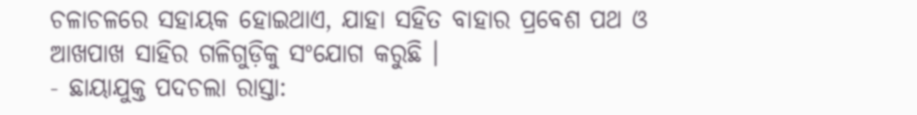ଚଳାଚଳରେ ସହାୟକ ହୋଇଥାଏ, ଯାହା ସହିତ ବାହାର ପ୍ରବେଶ ପଥ ଓ ଆଖପାଖ ସାହିର ଗଳିଗୁଡ଼ିକୁ ସଂଯୋଗ କରୁଛି ।
- ଛାୟାଯୁକ୍ତ ପଦଚଲା ରାସ୍ତା: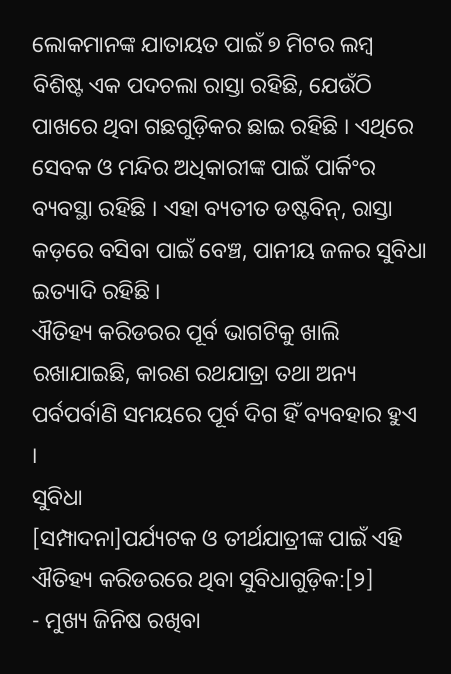ଲୋକମାନଙ୍କ ଯାତାୟତ ପାଇଁ ୭ ମିଟର ଲମ୍ବ ବିଶିଷ୍ଟ ଏକ ପଦଚଲା ରାସ୍ତା ରହିଛି, ଯେଉଁଠି ପାଖରେ ଥିବା ଗଛଗୁଡ଼ିକର ଛାଇ ରହିଛି । ଏଥିରେ ସେବକ ଓ ମନ୍ଦିର ଅଧିକାରୀଙ୍କ ପାଇଁ ପାର୍କିଂର ବ୍ୟବସ୍ଥା ରହିଛି । ଏହା ବ୍ୟତୀତ ଡଷ୍ଟବିନ୍, ରାସ୍ତା କଡ଼ରେ ବସିବା ପାଇଁ ବେଞ୍ଚ, ପାନୀୟ ଜଳର ସୁବିଧା ଇତ୍ୟାଦି ରହିଛି ।
ଐତିହ୍ୟ କରିଡରର ପୂର୍ବ ଭାଗଟିକୁ ଖାଲି ରଖାଯାଇଛି, କାରଣ ରଥଯାତ୍ରା ତଥା ଅନ୍ୟ ପର୍ବପର୍ବାଣି ସମୟରେ ପୂର୍ବ ଦିଗ ହିଁ ବ୍ୟବହାର ହୁଏ ।
ସୁବିଧା
[ସମ୍ପାଦନା]ପର୍ଯ୍ୟଟକ ଓ ତୀର୍ଥଯାତ୍ରୀଙ୍କ ପାଇଁ ଏହି ଐତିହ୍ୟ କରିଡରରେ ଥିବା ସୁବିଧାଗୁଡ଼ିକ:[୨]
- ମୁଖ୍ୟ ଜିନିଷ ରଖିବା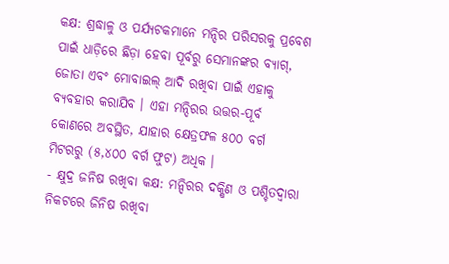କକ୍ଷ: ଶ୍ରଦ୍ଧାଳୁ ଓ ପର୍ଯ୍ୟଟକମାନେ ମନ୍ଦିର ପରିସରକୁ ପ୍ରବେଶ ପାଇଁ ଧାଡ଼ିରେ ଛିଡ଼ା ହେବା ପୂର୍ବରୁ ସେମାନଙ୍କର ବ୍ୟାଗ୍, ଜୋତା ଏବଂ ମୋବାଇଲ୍ ଆଦି ରଖିବା ପାଇଁ ଏହାକୁ ବ୍ୟବହାର କରାଯିବ । ଏହା ମନ୍ଦିରର ଉତ୍ତର-ପୂର୍ବ କୋଣରେ ଅବସ୍ଥିତ, ଯାହାର କ୍ଷେତ୍ରଫଳ ୫୦୦ ବର୍ଗ ମିଟରରୁ (୫,୪୦୦ ବର୍ଗ ଫୁଟ) ଅଧିକ ।
- କ୍ଷୁଦ୍ର ଜନିଷ ରଖିବା କକ୍ଷ: ମନ୍ଦିରର ଦକ୍ଷିଣ ଓ ପଶ୍ଚିତଦ୍ୱାରା ନିକଟରେ ଜିନିଷ ରଖିବା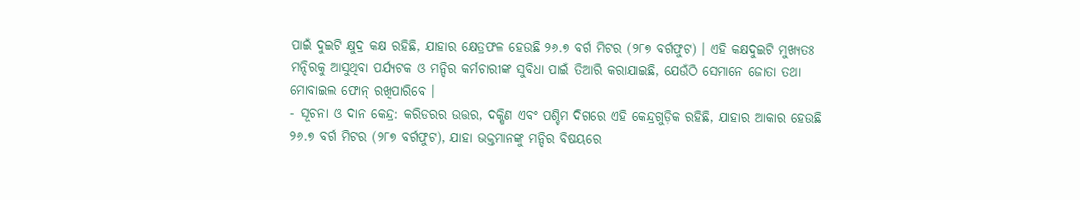ପାଇଁ ଦୁଇଟି କ୍ଷୁଦ୍ର କକ୍ଷ ରହିଛି, ଯାହାର କ୍ଷେତ୍ରଫଳ ହେଉଛି ୨୬.୭ ବର୍ଗ ମିଟର (୨୮୭ ବର୍ଗଫୁଟ) । ଏହି କକ୍ଷଦୁଇଟି ମୁଖ୍ୟତଃ ମନ୍ଦିରକୁ ଆସୁଥିବା ପର୍ଯ୍ୟଟକ ଓ ମନ୍ଦିର କର୍ମଚାରୀଙ୍କ ସୁବିଧା ପାଇଁ ତିଆରି କରାଯାଇଛି, ଯେଉଁଠି ସେମାନେ ଜୋତା ତଥା ମୋବାଇଲ ଫୋନ୍ ରଖିପାରିବେ ।
- ସୂଚନା ଓ ଦାନ କେନ୍ଦ୍ର: କରିଡରର ଉତ୍ତର, ଦକ୍ଷିଣ ଏବଂ ପଶ୍ଚିମ ଦିଗରେ ଏହି କେନ୍ଦ୍ରଗୁଡ଼ିକ ରହିଛି, ଯାହାର ଆକାର ହେଉଛି ୨୬.୭ ବର୍ଗ ମିଟର (୨୮୭ ବର୍ଗଫୁଟ), ଯାହା ଭକ୍ତମାନଙ୍କୁ ମନ୍ଦିର ବିଷୟରେ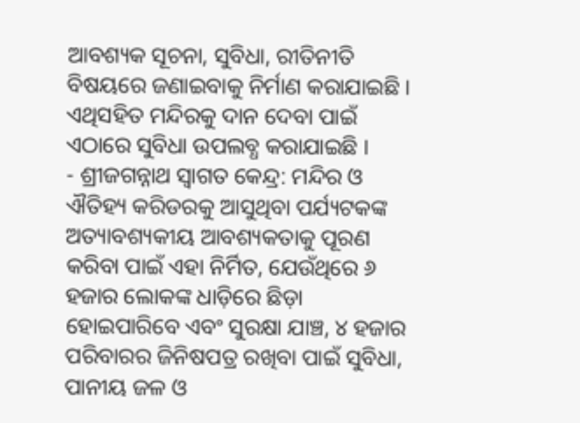ଆବଶ୍ୟକ ସୂଚନା, ସୁବିଧା, ରୀତିନୀତି ବିଷୟରେ ଜଣାଇବାକୁ ନିର୍ମାଣ କରାଯାଇଛି । ଏଥିସହିତ ମନ୍ଦିରକୁ ଦାନ ଦେବା ପାଇଁ ଏଠାରେ ସୁବିଧା ଉପଲବ୍ଧ କରାଯାଇଛି ।
- ଶ୍ରୀଜଗନ୍ନାଥ ସ୍ୱାଗତ କେନ୍ଦ୍ର: ମନ୍ଦିର ଓ ଐତିହ୍ୟ କରିଡରକୁ ଆସୁଥିବା ପର୍ଯ୍ୟଟକଙ୍କ ଅତ୍ୟାବଶ୍ୟକୀୟ ଆବଶ୍ୟକତାକୁ ପୂରଣ କରିବା ପାଇଁ ଏହା ନିର୍ମିତ, ଯେଉଁଥିରେ ୬ ହଜାର ଲୋକଙ୍କ ଧାଡ଼ିରେ ଛିଡ଼ା ହୋଇପାରିବେ ଏବଂ ସୁରକ୍ଷା ଯାଞ୍ଚ, ୪ ହଜାର ପରିବାରର ଜିନିଷପତ୍ର ରଖିବା ପାଇଁ ସୁବିଧା, ପାନୀୟ ଜଳ ଓ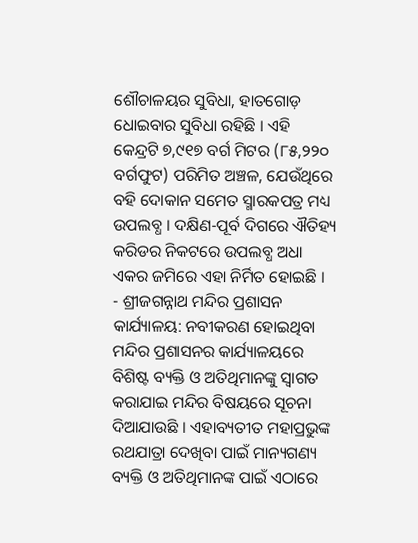ଶୌଚାଳୟର ସୁବିଧା, ହାତଗୋଡ଼ ଧୋଇବାର ସୁବିଧା ରହିଛି । ଏହି କେନ୍ଦ୍ରଟି ୭,୯୧୭ ବର୍ଗ ମିଟର (୮୫,୨୨୦ ବର୍ଗଫୁଟ) ପରିମିତ ଅଞ୍ଚଳ, ଯେଉଁଥିରେ ବହି ଦୋକାନ ସମେତ ସ୍ମାରକପତ୍ର ମଧ୍ୟ ଉପଲବ୍ଧ । ଦକ୍ଷିଣ-ପୂର୍ବ ଦିଗରେ ଐତିହ୍ୟ କରିଡର ନିକଟରେ ଉପଲବ୍ଧ ଅଧା ଏକର ଜମିରେ ଏହା ନିର୍ମିତ ହୋଇଛି ।
- ଶ୍ରୀଜଗନ୍ନାଥ ମନ୍ଦିର ପ୍ରଶାସନ କାର୍ଯ୍ୟାଳୟ: ନବୀକରଣ ହୋଇଥିବା ମନ୍ଦିର ପ୍ରଶାସନର କାର୍ଯ୍ୟାଳୟରେ ବିଶିଷ୍ଟ ବ୍ୟକ୍ତି ଓ ଅତିଥିମାନଙ୍କୁ ସ୍ୱାଗତ କରାଯାଇ ମନ୍ଦିର ବିଷୟରେ ସୂଚନା ଦିଆଯାଉଛି । ଏହାବ୍ୟତୀତ ମହାପ୍ରଭୁଙ୍କ ରଥଯାତ୍ରା ଦେଖିବା ପାଇଁ ମାନ୍ୟଗଣ୍ୟ ବ୍ୟକ୍ତି ଓ ଅତିଥିମାନଙ୍କ ପାଇଁ ଏଠାରେ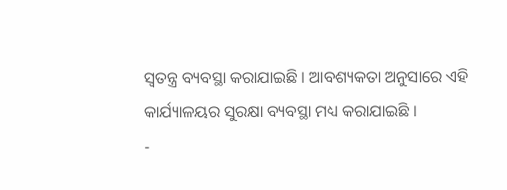ସ୍ୱତନ୍ତ୍ର ବ୍ୟବସ୍ଥା କରାଯାଇଛି । ଆବଶ୍ୟକତା ଅନୁସାରେ ଏହି କାର୍ଯ୍ୟାଳୟର ସୁରକ୍ଷା ବ୍ୟବସ୍ଥା ମଧ୍ୟ କରାଯାଇଛି ।
-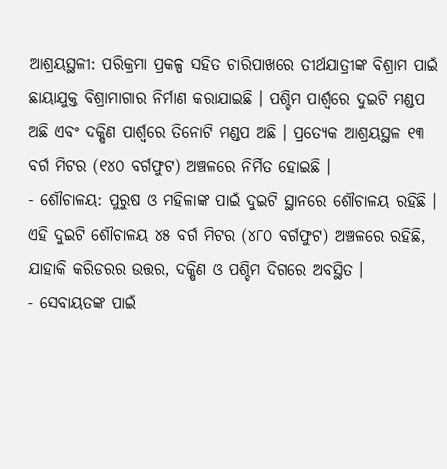ଆଶ୍ରୟସ୍ଥଳୀ: ପରିକ୍ରମା ପ୍ରକଳ୍ପ ସହିତ ଚାରିପାଖରେ ତୀର୍ଥଯାତ୍ରୀଙ୍କ ବିଶ୍ରାମ ପାଇଁ ଛାୟାଯୁକ୍ତ ବିଶ୍ରାମାଗାର ନିର୍ମାଣ କରାଯାଇଛି । ପଶ୍ଚିମ ପାର୍ଶ୍ୱରେ ଦୁଇଟି ମଣ୍ଡପ ଅଛି ଏବଂ ଦକ୍ଷିଣ ପାର୍ଶ୍ୱରେ ତିନୋଟି ମଣ୍ଡପ ଅଛି । ପ୍ରତ୍ୟେକ ଆଶ୍ରୟସ୍ଥଳ ୧୩ ବର୍ଗ ମିଟର (୧୪୦ ବର୍ଗଫୁଟ) ଅଞ୍ଚଳରେ ନିର୍ମିତ ହୋଇଛି ।
- ଶୌଚାଳୟ: ପୁରୁଷ ଓ ମହିଳାଙ୍କ ପାଇଁ ଦୁଇଟି ସ୍ଥାନରେ ଶୌଚାଳୟ ରହିଛି । ଏହି ଦୁଇଟି ଶୌଚାଳୟ ୪୫ ବର୍ଗ ମିଟର (୪୮୦ ବର୍ଗଫୁଟ) ଅଞ୍ଚଳରେ ରହିଛି, ଯାହାକି କରିଡରର ଉତ୍ତର, ଦକ୍ଷିଣ ଓ ପଶ୍ଚିମ ଦିଗରେ ଅବସ୍ଥିତ ।
- ସେବାୟତଙ୍କ ପାଇଁ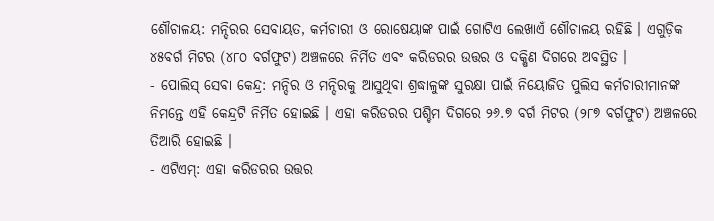ଶୌଚାଳୟ: ମନ୍ଦିରର ସେବାୟତ, କର୍ମଚାରୀ ଓ ରୋଷେୟାଙ୍କ ପାଇଁ ଗୋଟିଏ ଲେଖାଏଁ ଶୌଚାଳୟ ରହିଛି । ଏଗୁଡ଼ିକ ୪୫ବର୍ଗ ମିଟର (୪୮୦ ବର୍ଗଫୁଟ) ଅଞ୍ଚଳରେ ନିର୍ମିତ ଏବଂ କରିଡରର ଉତ୍ତର ଓ ଦକ୍ଷିଣ ଦିଗରେ ଅବସ୍ଥିତ ।
- ପୋଲିସ୍ ସେବା କେନ୍ଦ୍ର: ମନ୍ଦିର ଓ ମନ୍ଦିରକୁ ଆସୁଥିବା ଶ୍ରଦ୍ଧାଳୁଙ୍କ ସୁରକ୍ଷା ପାଇଁ ନିୟୋଜିତ ପୁଲିସ କର୍ମଚାରୀମାନଙ୍କ ନିମନ୍ତେ ଏହି କେନ୍ଦ୍ରଟି ନିର୍ମିତ ହୋଇଛି । ଏହା କରିଡରର ପଶ୍ଚିମ ଦିଗରେ ୨୬.୭ ବର୍ଗ ମିଟର (୨୮୭ ବର୍ଗଫୁଟ) ଅଞ୍ଚଳରେ ତିଆରି ହୋଇଛି ।
- ଏଟିଏମ୍: ଏହା କରିଡରର ଉତ୍ତର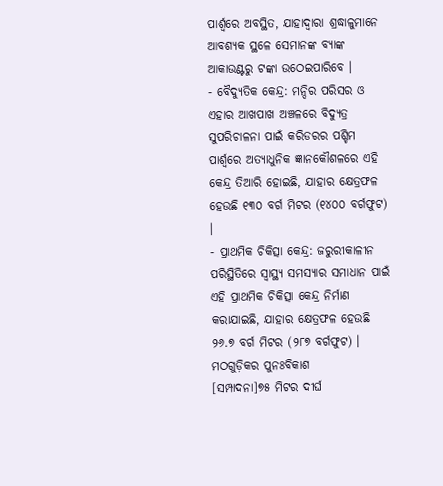ପାର୍ଶ୍ୱରେ ଅବସ୍ଥିତ, ଯାହାଦ୍ୱାରା ଶ୍ରଦ୍ଧାଳୁମାନେ ଆବଶ୍ୟକ ସ୍ଥଳେ ସେମାନଙ୍କ ବ୍ୟାଙ୍କ ଆକାଉଣ୍ଟରୁ ଟଙ୍କା ଉଠେଇପାରିବେ ।
- ବୈଦ୍ୟୁତିକ କେନ୍ଦ୍ର: ମନ୍ଦିର ପରିସର ଓ ଏହାର ଆଖପାଖ ଅଞ୍ଚଳରେ ବିଦ୍ୟୁତ୍ର ସୁପରିଚାଳନା ପାଇଁ କରିଡରର ପଶ୍ଚିମ ପାର୍ଶ୍ୱରେ ଅତ୍ୟାଧୁନିକ ଜ୍ଞାନକୌଶଳରେ ଏହି କେନ୍ଦ୍ର ତିଆରି ହୋଇଛି, ଯାହାର କ୍ଷେତ୍ରଫଳ ହେଉଛି ୧୩୦ ବର୍ଗ ମିଟର (୧୪୦୦ ବର୍ଗଫୁଟ) ।
- ପ୍ରାଥମିକ ଚିକିତ୍ସା କେନ୍ଦ୍ର: ଜରୁରୀକାଳୀନ ପରିସ୍ଥିତିରେ ସ୍ୱାସ୍ଥ୍ୟ ସମସ୍ୟାର ସମାଧାନ ପାଇଁ ଏହି ପ୍ରାଥମିକ ଚିକିତ୍ସା କେନ୍ଦ୍ର ନିର୍ମାଣ କରାଯାଇଛି, ଯାହାର କ୍ଷେତ୍ରଫଳ ହେଉଛି ୨୬.୭ ବର୍ଗ ମିଟର (୨୮୭ ବର୍ଗଫୁଟ) ।
ମଠଗୁଡ଼ିକର ପୁନଃବିକାଶ
[ସମ୍ପାଦନା]୭୫ ମିଟର ଦୀର୍ଘ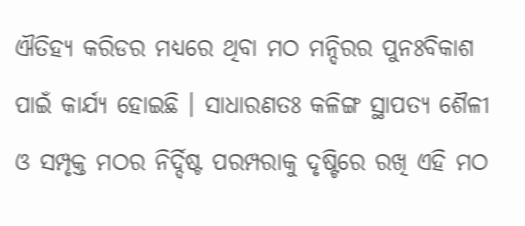ଐତିହ୍ୟ କରିଡର ମଧ୍ୟରେ ଥିବା ମଠ ମନ୍ଦିରର ପୁନଃବିକାଶ ପାଇଁ କାର୍ଯ୍ୟ ହୋଇଛି । ସାଧାରଣତଃ କଳିଙ୍ଗ ସ୍ଥାପତ୍ୟ ଶୈଳୀ ଓ ସମ୍ପୃକ୍ତ ମଠର ନିର୍ଦ୍ଦିଷ୍ଟ ପରମ୍ପରାକୁ ଦୃଷ୍ଟିରେ ରଖି ଏହି ମଠ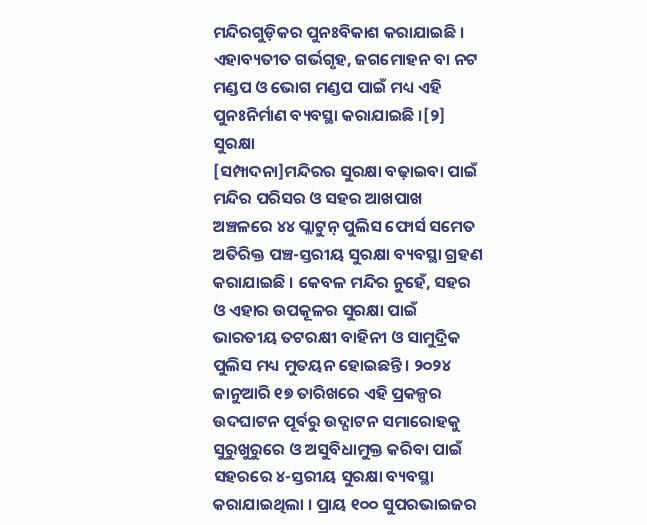ମନ୍ଦିରଗୁଡ଼ିକର ପୁନଃବିକାଶ କରାଯାଇଛି । ଏହାବ୍ୟତୀତ ଗର୍ଭଗୃହ, ଜଗମୋହନ ବା ନଟ ମଣ୍ଡପ ଓ ଭୋଗ ମଣ୍ଡପ ପାଇଁ ମଧ୍ୟ ଏହି ପୁନଃନିର୍ମାଣ ବ୍ୟବସ୍ଥା କରାଯାଇଛି ।[୨]
ସୁରକ୍ଷା
[ସମ୍ପାଦନା]ମନ୍ଦିରର ସୁରକ୍ଷା ବଢ଼ାଇବା ପାଇଁ ମନ୍ଦିର ପରିସର ଓ ସହର ଆଖପାଖ ଅଞ୍ଚଳରେ ୪୪ ପ୍ଲାଟୁନ୍ ପୁଲିସ ଫୋର୍ସ ସମେତ ଅତିରିକ୍ତ ପଞ୍ଚ-ସ୍ତରୀୟ ସୁରକ୍ଷା ବ୍ୟବସ୍ଥା ଗ୍ରହଣ କରାଯାଇଛି । କେବଳ ମନ୍ଦିର ନୁହେଁ, ସହର ଓ ଏହାର ଉପକୂଳର ସୁରକ୍ଷା ପାଇଁ ଭାରତୀୟ ତଟରକ୍ଷୀ ବାହିନୀ ଓ ସାମୁଦ୍ରିକ ପୁଲିସ ମଧ୍ୟ ମୁତୟନ ହୋଇଛନ୍ତି । ୨୦୨୪ ଜାନୁଆରି ୧୭ ତାରିଖରେ ଏହି ପ୍ରକଳ୍ପର ଉଦଘାଟନ ପୂର୍ବରୁ ଉଦ୍ଘାଟନ ସମାରୋହକୁ ସୁରୁଖୁରୁରେ ଓ ଅସୁବିଧାମୁକ୍ତ କରିବା ପାଇଁ ସହରରେ ୪-ସ୍ତରୀୟ ସୁରକ୍ଷା ବ୍ୟବସ୍ଥା କରାଯାଇଥିଲା । ପ୍ରାୟ ୧୦୦ ସୁପରଭାଇଜର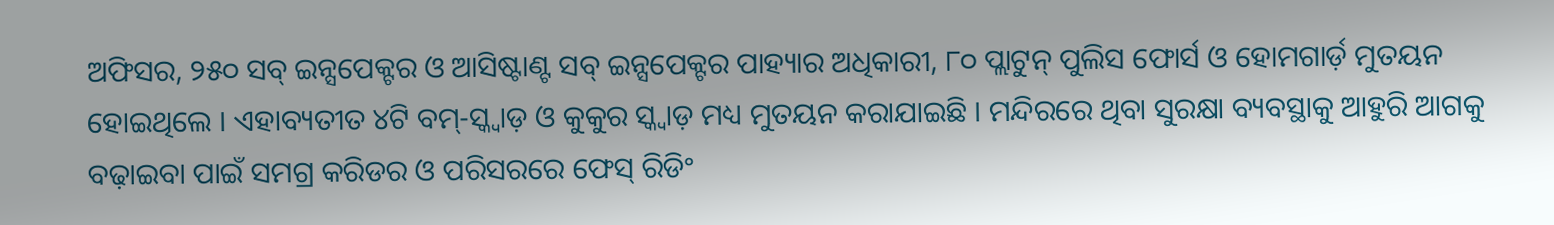ଅଫିସର, ୨୫୦ ସବ୍ ଇନ୍ସପେକ୍ଟର ଓ ଆସିଷ୍ଟାଣ୍ଟ ସବ୍ ଇନ୍ସପେକ୍ଟର ପାହ୍ୟାର ଅଧିକାରୀ, ୮୦ ପ୍ଲାଟୁନ୍ ପୁଲିସ ଫୋର୍ସ ଓ ହୋମଗାର୍ଡ଼ ମୁତୟନ ହୋଇଥିଲେ । ଏହାବ୍ୟତୀତ ୪ଟି ବମ୍-ସ୍କ୍ୱାଡ଼ ଓ କୁକୁର ସ୍କ୍ୱାଡ଼ ମଧ୍ୟ ମୁତୟନ କରାଯାଇଛି । ମନ୍ଦିରରେ ଥିବା ସୁରକ୍ଷା ବ୍ୟବସ୍ଥାକୁ ଆହୁରି ଆଗକୁ ବଢ଼ାଇବା ପାଇଁ ସମଗ୍ର କରିଡର ଓ ପରିସରରେ ଫେସ୍ ରିଡିଂ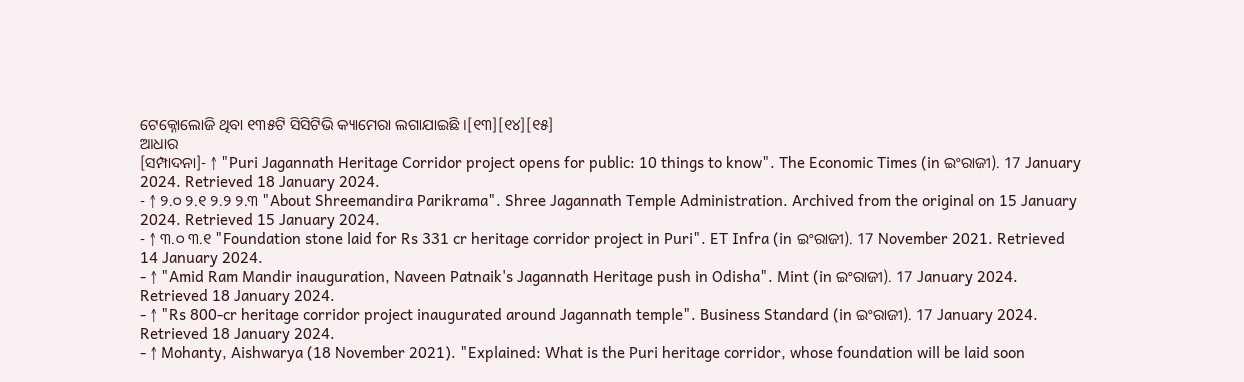ଟେକ୍ନୋଲୋଜି ଥିବା ୧୩୫ଟି ସିସିଟିଭି କ୍ୟାମେରା ଲଗାଯାଇଛି ।[୧୩][୧୪][୧୫]
ଆଧାର
[ସମ୍ପାଦନା]- ↑ "Puri Jagannath Heritage Corridor project opens for public: 10 things to know". The Economic Times (in ଇଂରାଜୀ). 17 January 2024. Retrieved 18 January 2024.
- ↑ ୨.୦ ୨.୧ ୨.୨ ୨.୩ "About Shreemandira Parikrama". Shree Jagannath Temple Administration. Archived from the original on 15 January 2024. Retrieved 15 January 2024.
- ↑ ୩.୦ ୩.୧ "Foundation stone laid for Rs 331 cr heritage corridor project in Puri". ET Infra (in ଇଂରାଜୀ). 17 November 2021. Retrieved 14 January 2024.
- ↑ "Amid Ram Mandir inauguration, Naveen Patnaik's Jagannath Heritage push in Odisha". Mint (in ଇଂରାଜୀ). 17 January 2024. Retrieved 18 January 2024.
- ↑ "Rs 800-cr heritage corridor project inaugurated around Jagannath temple". Business Standard (in ଇଂରାଜୀ). 17 January 2024. Retrieved 18 January 2024.
- ↑ Mohanty, Aishwarya (18 November 2021). "Explained: What is the Puri heritage corridor, whose foundation will be laid soon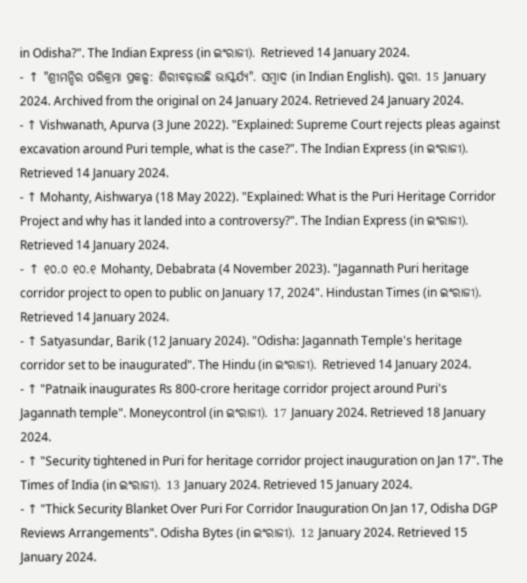in Odisha?". The Indian Express (in ଇଂରାଜୀ). Retrieved 14 January 2024.
- ↑ "ଶ୍ରୀମନ୍ଦିର ପରିକ୍ରମା ପ୍ରକଳ୍ପ: ଶିରୀବଢ଼ାଉଛି ଭାସ୍କର୍ଯ୍ୟ". ସମ୍ବାଦ (in Indian English). ପୁରୀ. 15 January 2024. Archived from the original on 24 January 2024. Retrieved 24 January 2024.
- ↑ Vishwanath, Apurva (3 June 2022). "Explained: Supreme Court rejects pleas against excavation around Puri temple, what is the case?". The Indian Express (in ଇଂରାଜୀ). Retrieved 14 January 2024.
- ↑ Mohanty, Aishwarya (18 May 2022). "Explained: What is the Puri Heritage Corridor Project and why has it landed into a controversy?". The Indian Express (in ଇଂରାଜୀ). Retrieved 14 January 2024.
- ↑ ୧୦.୦ ୧୦.୧ Mohanty, Debabrata (4 November 2023). "Jagannath Puri heritage corridor project to open to public on January 17, 2024". Hindustan Times (in ଇଂରାଜୀ). Retrieved 14 January 2024.
- ↑ Satyasundar, Barik (12 January 2024). "Odisha: Jagannath Temple's heritage corridor set to be inaugurated". The Hindu (in ଇଂରାଜୀ). Retrieved 14 January 2024.
- ↑ "Patnaik inaugurates Rs 800-crore heritage corridor project around Puri's Jagannath temple". Moneycontrol (in ଇଂରାଜୀ). 17 January 2024. Retrieved 18 January 2024.
- ↑ "Security tightened in Puri for heritage corridor project inauguration on Jan 17". The Times of India (in ଇଂରାଜୀ). 13 January 2024. Retrieved 15 January 2024.
- ↑ "Thick Security Blanket Over Puri For Corridor Inauguration On Jan 17, Odisha DGP Reviews Arrangements". Odisha Bytes (in ଇଂରାଜୀ). 12 January 2024. Retrieved 15 January 2024.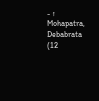- ↑ Mohapatra, Debabrata (12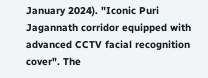January 2024). "Iconic Puri Jagannath corridor equipped with advanced CCTV facial recognition cover". The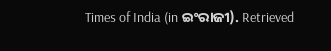Times of India (in ଇଂରାଜୀ). Retrieved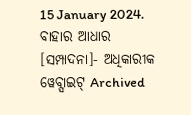15 January 2024.
ବାହାର ଆଧାର
[ସମ୍ପାଦନା]- ଅଧିକାରୀକ ୱେବ୍ସାଇଟ୍ Archived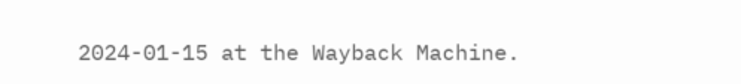2024-01-15 at the Wayback Machine.